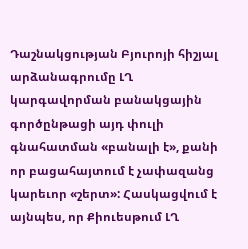Դաշնակցության Բյուրոյի հիշյալ արձանագրումը ԼՂ կարգավորման բանակցային գործընթացի այդ փուլի գնահատման «բանալի է», քանի որ բացահայտում է չափազանց կարեւոր «շերտ»: Հասկացվում է այնպես, որ Քիուեսթում ԼՂ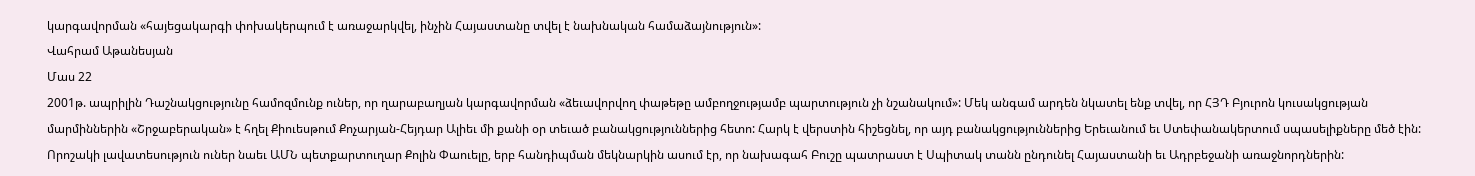կարգավորման «հայեցակարգի փոխակերպում է առաջարկվել, ինչին Հայաստանը տվել է նախնական համաձայնություն»:
Վահրամ Աթանեսյան
Մաս 22
2001թ. ապրիլին Դաշնակցությունը համոզմունք ուներ, որ ղարաբաղյան կարգավորման «ձեւավորվող փաթեթը ամբողջությամբ պարտություն չի նշանակում»: Մեկ անգամ արդեն նկատել ենք տվել, որ ՀՅԴ Բյուրոն կուսակցության մարմիններին «Շրջաբերական» է հղել Քիուեսթում Քոչարյան-Հեյդար Ալիեւ մի քանի օր տեւած բանակցություններից հետո: Հարկ է վերստին հիշեցնել, որ այդ բանակցություններից Երեւանում եւ Ստեփանակերտում սպասելիքները մեծ էին: Որոշակի լավատեսություն ուներ նաեւ ԱՄՆ պետքարտուղար Քոլին Փաուելը, երբ հանդիպման մեկնարկին ասում էր, որ նախագահ Բուշը պատրաստ է Սպիտակ տանն ընդունել Հայաստանի եւ Ադրբեջանի առաջնորդներին: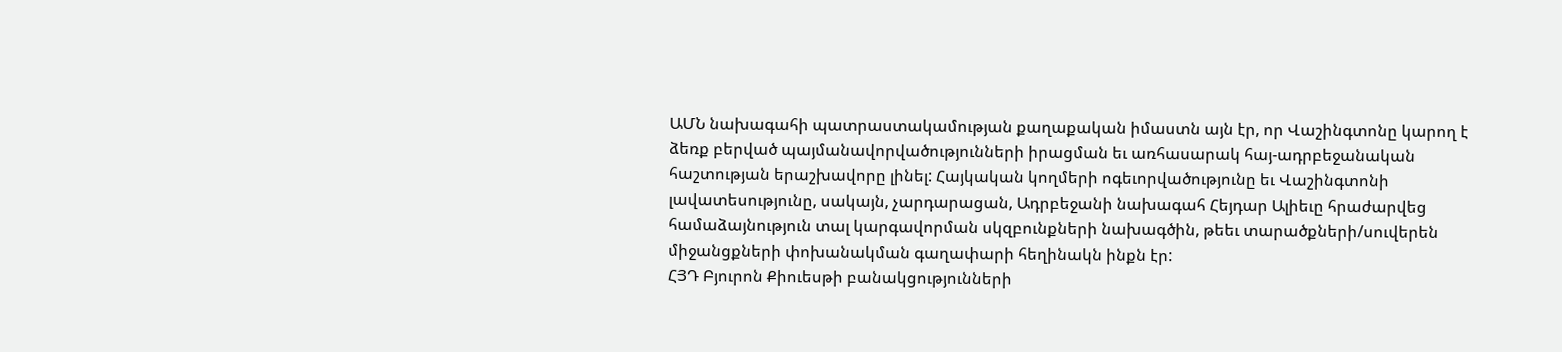ԱՄՆ նախագահի պատրաստակամության քաղաքական իմաստն այն էր, որ Վաշինգտոնը կարող է ձեռք բերված պայմանավորվածությունների իրացման եւ առհասարակ հայ-ադրբեջանական հաշտության երաշխավորը լինել: Հայկական կողմերի ոգեւորվածությունը եւ Վաշինգտոնի լավատեսությունը, սակայն, չարդարացան, Ադրբեջանի նախագահ Հեյդար Ալիեւը հրաժարվեց համաձայնություն տալ կարգավորման սկզբունքների նախագծին, թեեւ տարածքների/սուվերեն միջանցքների փոխանակման գաղափարի հեղինակն ինքն էր:
ՀՅԴ Բյուրոն Քիուեսթի բանակցությունների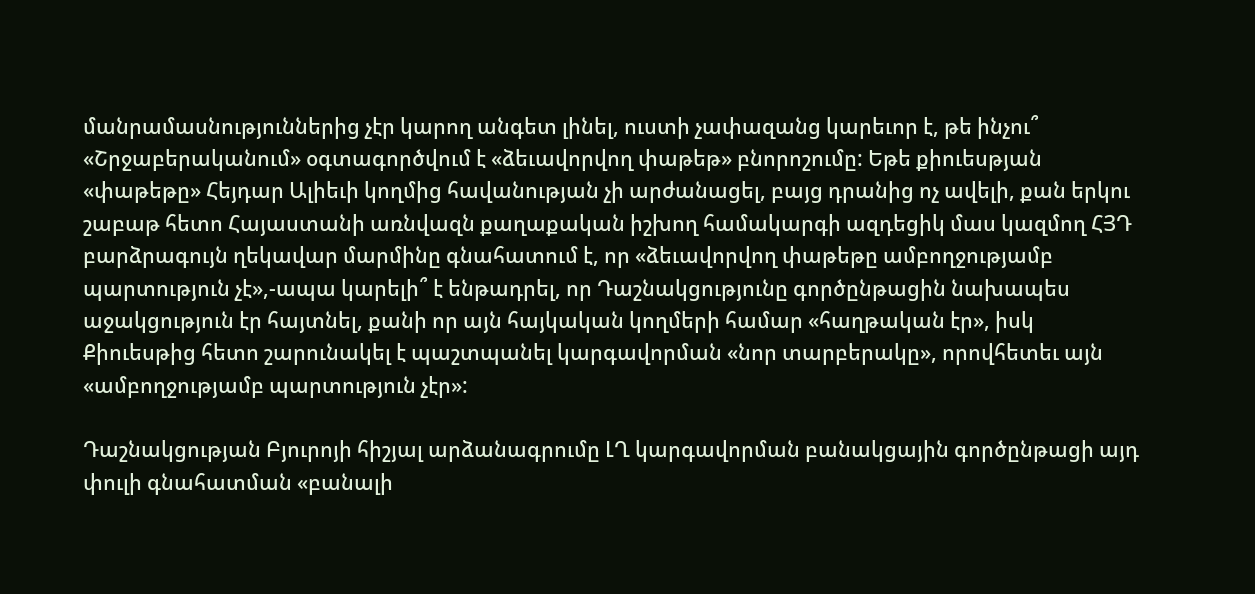մանրամասնություններից չէր կարող անգետ լինել, ուստի չափազանց կարեւոր է, թե ինչու՞ «Շրջաբերականում» օգտագործվում է «ձեւավորվող փաթեթ» բնորոշումը: Եթե քիուեսթյան «փաթեթը» Հեյդար Ալիեւի կողմից հավանության չի արժանացել, բայց դրանից ոչ ավելի, քան երկու շաբաթ հետո Հայաստանի առնվազն քաղաքական իշխող համակարգի ազդեցիկ մաս կազմող ՀՅԴ բարձրագույն ղեկավար մարմինը գնահատում է, որ «ձեւավորվող փաթեթը ամբողջությամբ պարտություն չէ»,-ապա կարելի՞ է ենթադրել, որ Դաշնակցությունը գործընթացին նախապես աջակցություն էր հայտնել, քանի որ այն հայկական կողմերի համար «հաղթական էր», իսկ Քիուեսթից հետո շարունակել է պաշտպանել կարգավորման «նոր տարբերակը», որովհետեւ այն «ամբողջությամբ պարտություն չէր»:

Դաշնակցության Բյուրոյի հիշյալ արձանագրումը ԼՂ կարգավորման բանակցային գործընթացի այդ փուլի գնահատման «բանալի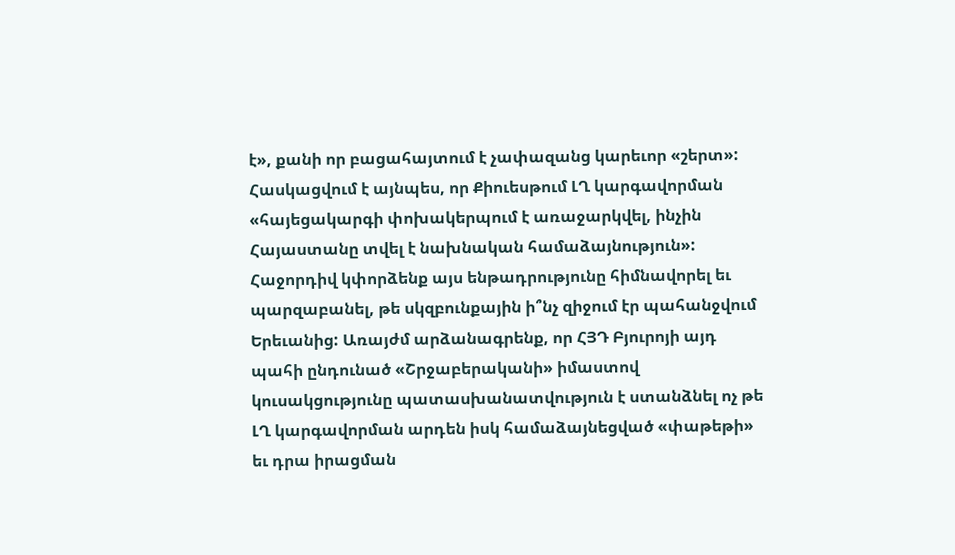է», քանի որ բացահայտում է չափազանց կարեւոր «շերտ»: Հասկացվում է այնպես, որ Քիուեսթում ԼՂ կարգավորման «հայեցակարգի փոխակերպում է առաջարկվել, ինչին Հայաստանը տվել է նախնական համաձայնություն»:
Հաջորդիվ կփորձենք այս ենթադրությունը հիմնավորել եւ պարզաբանել, թե սկզբունքային ի՞նչ զիջում էր պահանջվում Երեւանից: Առայժմ արձանագրենք, որ ՀՅԴ Բյուրոյի այդ պահի ընդունած «Շրջաբերականի» իմաստով կուսակցությունը պատասխանատվություն է ստանձնել ոչ թե ԼՂ կարգավորման արդեն իսկ համաձայնեցված «փաթեթի» եւ դրա իրացման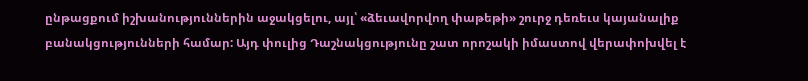ընթացքում իշխանություններին աջակցելու, այլ՝ «ձեւավորվող փաթեթի» շուրջ դեռեւս կայանալիք բանակցությունների համար: Այդ փուլից Դաշնակցությունը շատ որոշակի իմաստով վերափոխվել է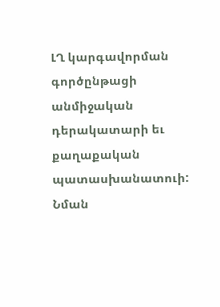ԼՂ կարգավորման գործընթացի անմիջական դերակատարի եւ քաղաքական պատասխանատուի: Նման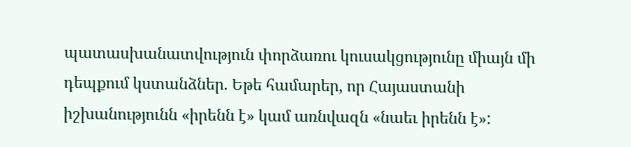պատասխանատվություն փորձառու կուսակցությունը միայն մի դեպքում կստանձներ. Եթե համարեր, որ Հայաստանի իշխանությունն «իրենն է» կամ առնվազն «նաեւ իրենն է»: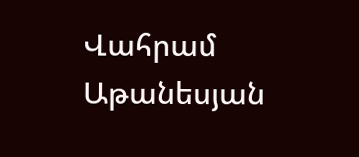Վահրամ Աթանեսյան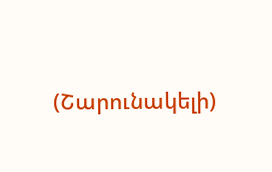(Շարունակելի)